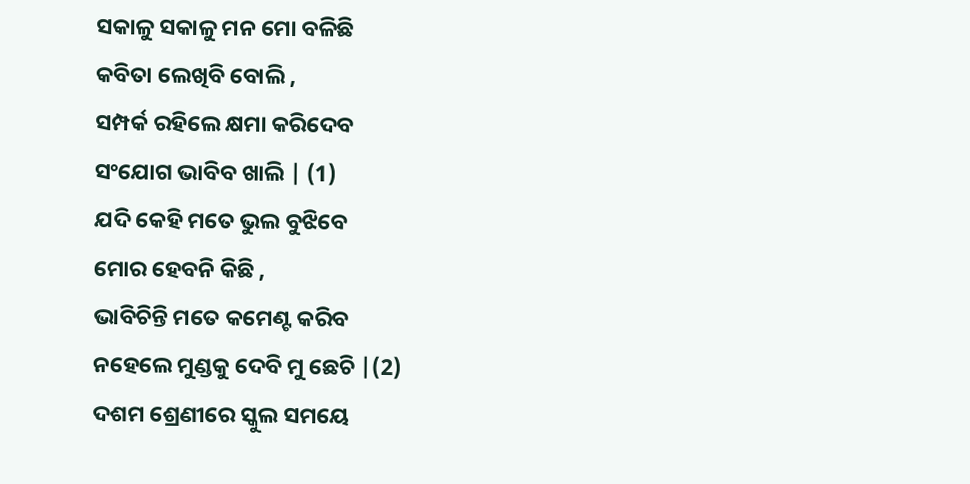ସକାଳୁ ସକାଳୁ ମନ ମୋ ବଳିଛି
କବିତା ଲେଖିବି ବୋଲି ,
ସମ୍ପର୍କ ରହିଲେ କ୍ଷମା କରିଦେବ
ସଂଯୋଗ ଭାବିବ ଖାଲି | (1)
ଯଦି କେହି ମତେ ଭୁଲ ବୁଝିବେ
ମୋର ହେବନି କିଛି ,
ଭାବିଚିନ୍ତି ମତେ କମେଣ୍ଟ କରିବ
ନହେଲେ ମୁଣ୍ଡକୁ ଦେବି ମୁ ଛେଚି |(2)
ଦଶମ ଶ୍ରେଣୀରେ ସ୍କୁଲ ସମୟେ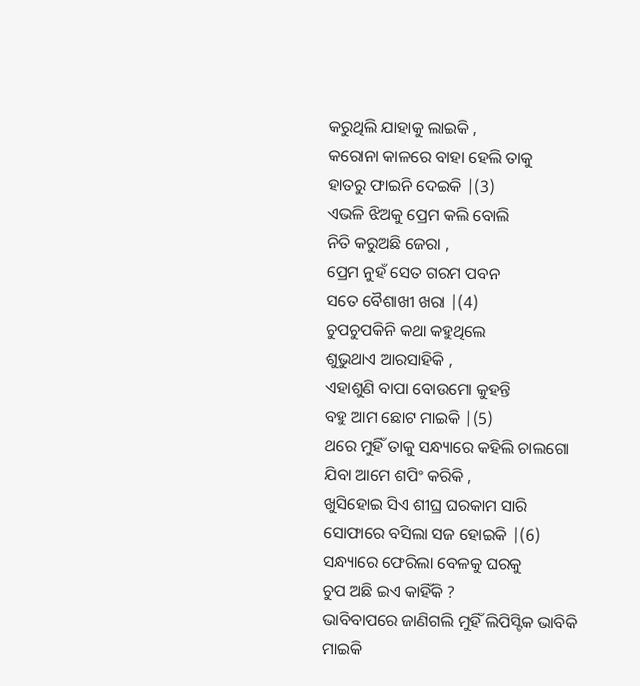କରୁଥିଲି ଯାହାକୁ ଲାଇକି ,
କରୋନା କାଳରେ ବାହା ହେଲି ତାକୁ
ହାତରୁ ଫାଇନି ଦେଇକି |(3)
ଏଭଳି ଝିଅକୁ ପ୍ରେମ କଲି ବୋଲି
ନିତି କରୁଅଛି ଜେରା ,
ପ୍ରେମ ନୁହଁ ସେତ ଗରମ ପବନ
ସତେ ବୈଶାଖୀ ଖରା |(4)
ଚୁପଚୁପକିନି କଥା କହୁଥିଲେ
ଶୁଭୁଥାଏ ଆରସାହିକି ,
ଏହାଶୁଣି ବାପା ବୋଉମୋ କୁହନ୍ତି
ବହୁ ଆମ ଛୋଟ ମାଇକି |(5)
ଥରେ ମୁହିଁ ତାକୁ ସନ୍ଧ୍ୟାରେ କହିଲି ଚାଲଗୋ
ଯିବା ଆମେ ଶପିଂ କରିକି ,
ଖୁସିହୋଇ ସିଏ ଶୀଘ୍ର ଘରକାମ ସାରି
ସୋଫାରେ ବସିଲା ସଜ ହୋଇକି |(6)
ସନ୍ଧ୍ୟାରେ ଫେରିଲା ବେଳକୁ ଘରକୁ
ଚୁପ ଅଛି ଇଏ କାହିଁକି ?
ଭାବିବାପରେ ଜାଣିଗଲି ମୁହିଁ ଲିପିସ୍ଟିକ ଭାବିକି
ମାଇକି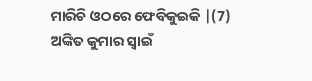ମାରିଚି ଓଠରେ ଫେବିକୁଇକି |(7)
ଅଙ୍କିତ କୁମାର ସ୍ୱାଇଁ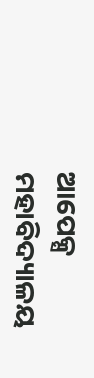ଆପେକ୍ସ ମହାବିଦ୍ୟାଳୟ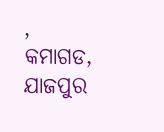,
କମାଗଡ, ଯାଜପୁର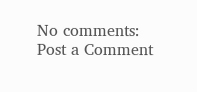No comments:
Post a Comment